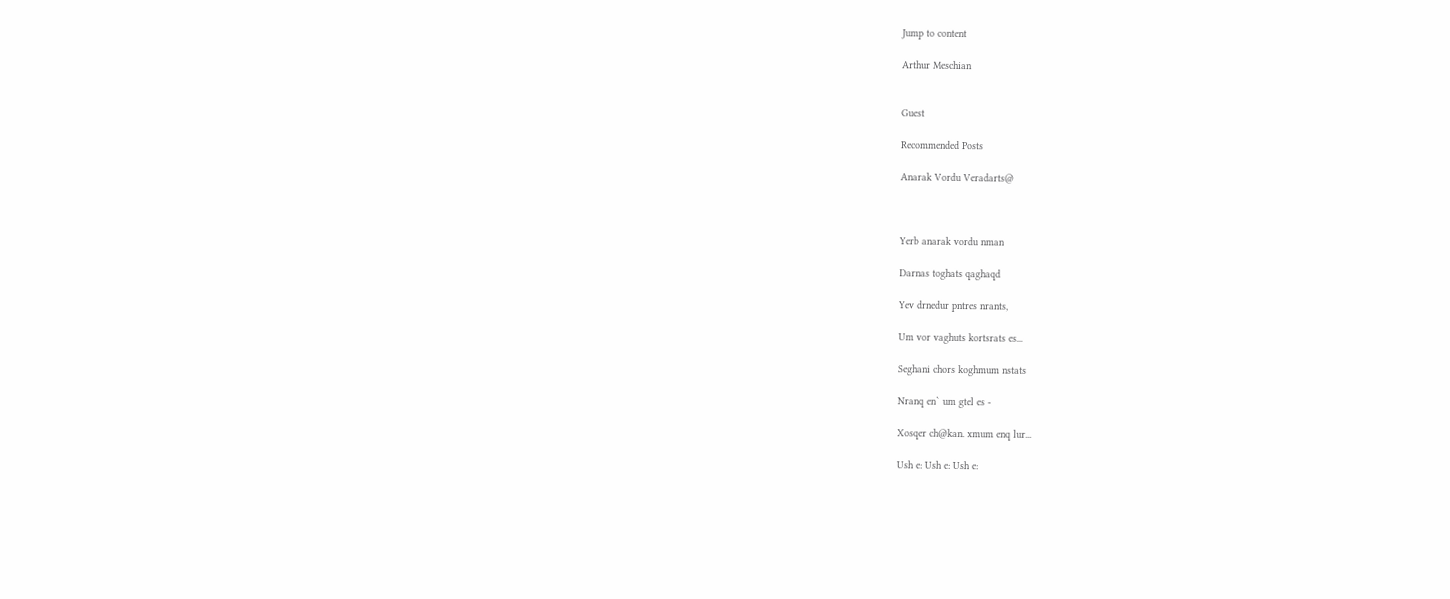Jump to content

Arthur Meschian


Guest

Recommended Posts

Anarak Vordu Veradarts@



Yerb anarak vordu nman

Darnas toghats qaghaqd

Yev drnedur pntres nrants,

Um vor vaghuts kortsrats es...

Seghani chors koghmum nstats

Nranq en` um gtel es -

Xosqer ch@kan. xmum enq lur...

Ush e: Ush e: Ush e: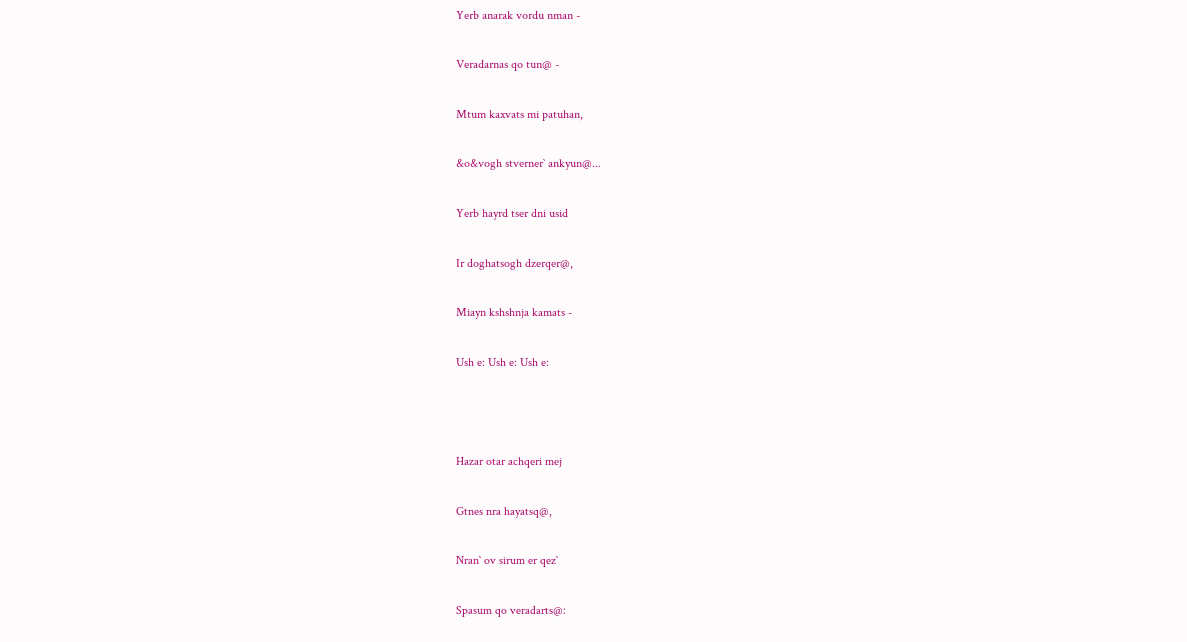Yerb anarak vordu nman -

Veradarnas qo tun@ -

Mtum kaxvats mi patuhan,

&o&vogh stverner` ankyun@...

Yerb hayrd tser dni usid

Ir doghatsogh dzerqer@,

Miayn kshshnja kamats -

Ush e: Ush e: Ush e:



Hazar otar achqeri mej

Gtnes nra hayatsq@,

Nran` ov sirum er qez`

Spasum qo veradarts@: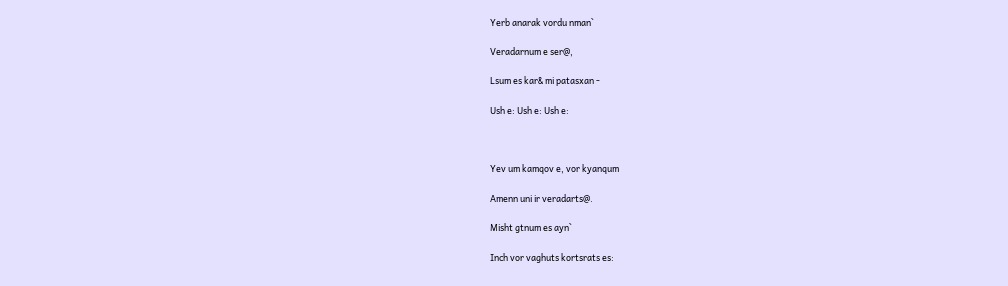Yerb anarak vordu nman`

Veradarnum e ser@,

Lsum es kar& mi patasxan -

Ush e: Ush e: Ush e:



Yev um kamqov e, vor kyanqum

Amenn uni ir veradarts@.

Misht gtnum es ayn`

Inch vor vaghuts kortsrats es: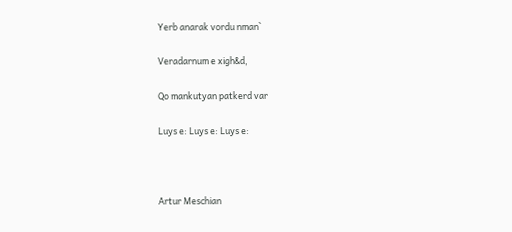Yerb anarak vordu nman`

Veradarnum e xigh&d,

Qo mankutyan patkerd var

Luys e: Luys e: Luys e:



Artur Meschian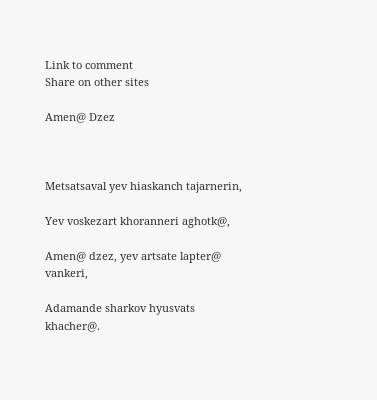Link to comment
Share on other sites

Amen@ Dzez



Metsatsaval yev hiaskanch tajarnerin,

Yev voskezart khoranneri aghotk@,

Amen@ dzez, yev artsate lapter@ vankeri,

Adamande sharkov hyusvats khacher@.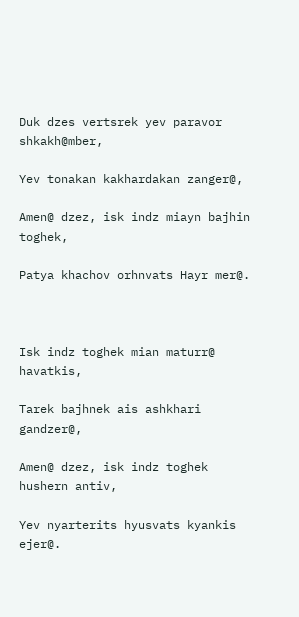Duk dzes vertsrek yev paravor shkakh@mber,

Yev tonakan kakhardakan zanger@,

Amen@ dzez, isk indz miayn bajhin toghek,

Patya khachov orhnvats Hayr mer@.



Isk indz toghek mian maturr@ havatkis,

Tarek bajhnek ais ashkhari gandzer@,

Amen@ dzez, isk indz toghek hushern antiv,

Yev nyarterits hyusvats kyankis ejer@.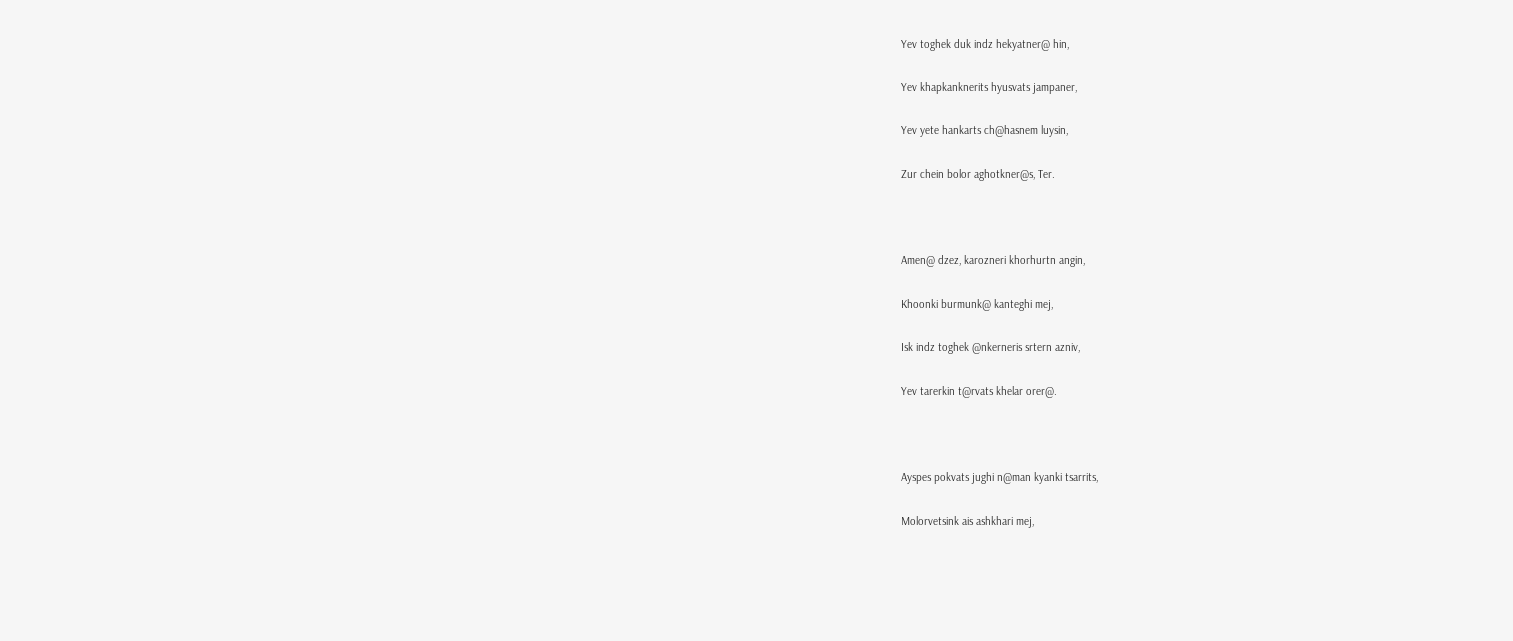Yev toghek duk indz hekyatner@ hin,

Yev khapkanknerits hyusvats jampaner,

Yev yete hankarts ch@hasnem luysin,

Zur chein bolor aghotkner@s, Ter.



Amen@ dzez, karozneri khorhurtn angin,

Khoonki burmunk@ kanteghi mej,

Isk indz toghek @nkerneris srtern azniv,

Yev tarerkin t@rvats khelar orer@.



Ayspes pokvats jughi n@man kyanki tsarrits,

Molorvetsink ais ashkhari mej,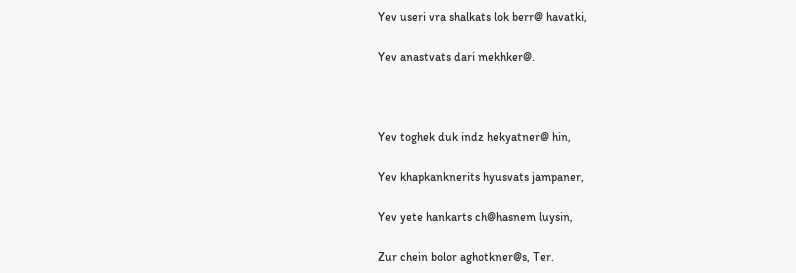Yev useri vra shalkats lok berr@ havatki,

Yev anastvats dari mekhker@.



Yev toghek duk indz hekyatner@ hin,

Yev khapkanknerits hyusvats jampaner,

Yev yete hankarts ch@hasnem luysin,

Zur chein bolor aghotkner@s, Ter.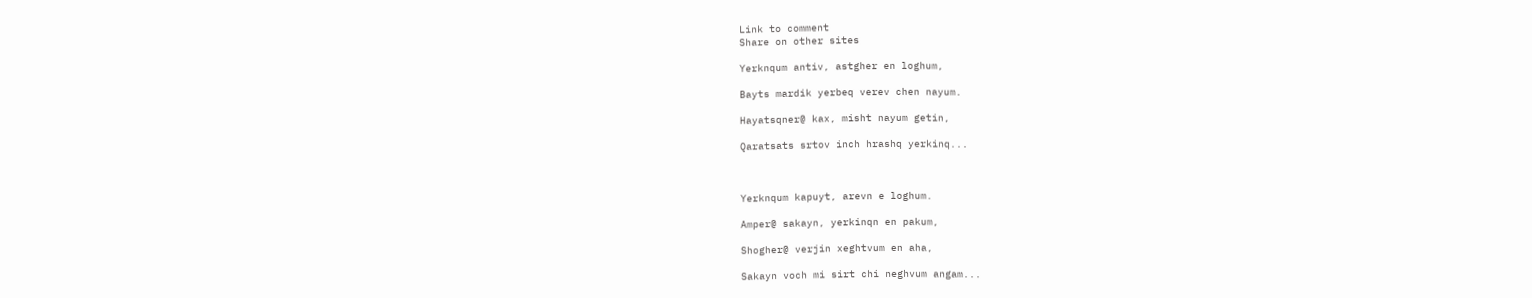Link to comment
Share on other sites

Yerknqum antiv, astgher en loghum,

Bayts mardik yerbeq verev chen nayum.

Hayatsqner@ kax, misht nayum getin,

Qaratsats srtov inch hrashq yerkinq...



Yerknqum kapuyt, arevn e loghum.

Amper@ sakayn, yerkinqn en pakum,

Shogher@ verjin xeghtvum en aha,

Sakayn voch mi sirt chi neghvum angam...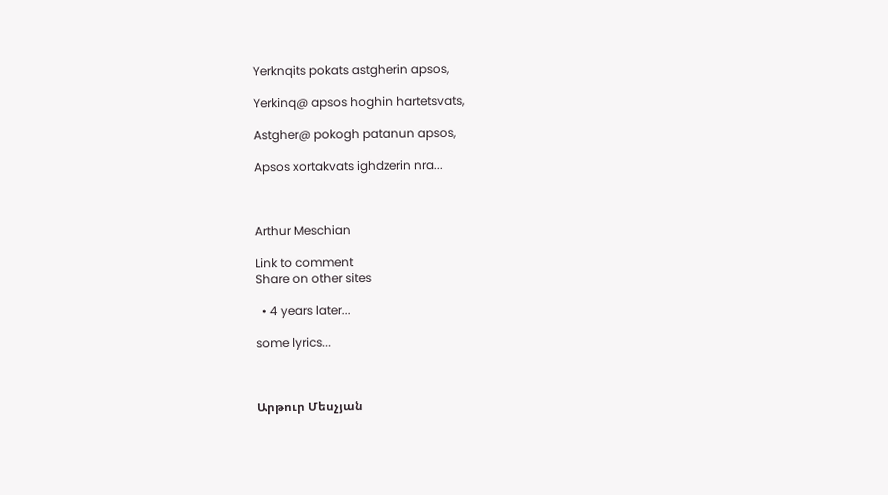Yerknqits pokats astgherin apsos,

Yerkinq@ apsos hoghin hartetsvats,

Astgher@ pokogh patanun apsos,

Apsos xortakvats ighdzerin nra...



Arthur Meschian

Link to comment
Share on other sites

  • 4 years later...

some lyrics...



Արթուր Մեսչյան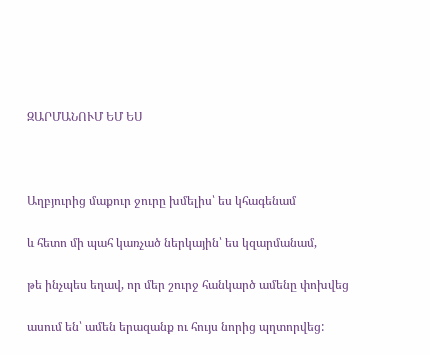ԶԱՐՄԱՆՈՒՄ ԵՄ ԵՍ



Աղբյուրից մաքուր ջուրը խմելիս՝ ես կհագենամ

և հետո մի պահ կառչած ներկային՝ ես կզարմանամ,

թե ինչպես եղավ, որ մեր շուրջ հանկարծ ամենը փոխվեց

ասում են՝ ամեն երազանք ու հույս նորից պղտորվեց: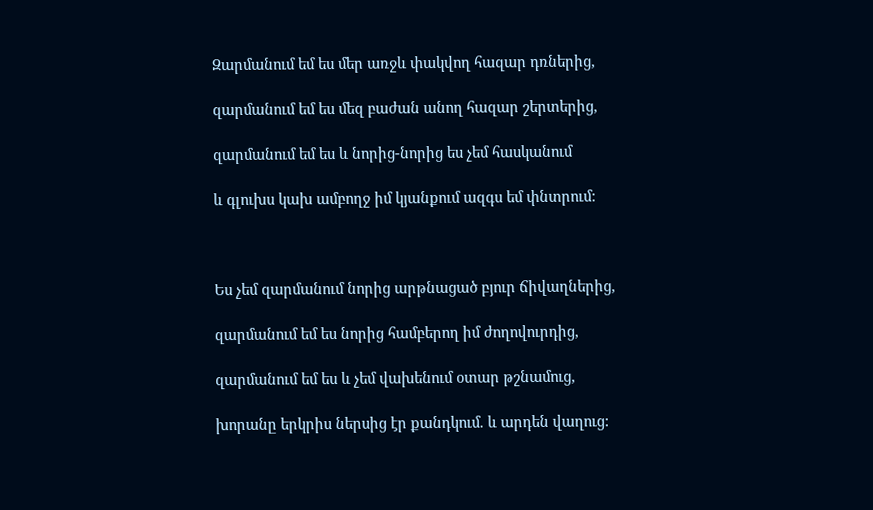Զարմանում եմ ես մեր առջև փակվող հազար դռներից,

զարմանում եմ ես մեզ բաժան անող հազար շերտերից,

զարմանում եմ ես և նորից-նորից ես չեմ հասկանում

և գլուխս կախ ամբողջ իմ կյանքում ազգս եմ փնտրում:



Ես չեմ զարմանում նորից արթնացած բյուր ճիվաղներից,

զարմանում եմ ես նորից համբերող իմ ժողովուրդից,

զարմանում եմ ես և չեմ վախենում օտար թշնամուց,

խորանը երկրիս ներսից էր քանդկում. և արդեն վաղուց: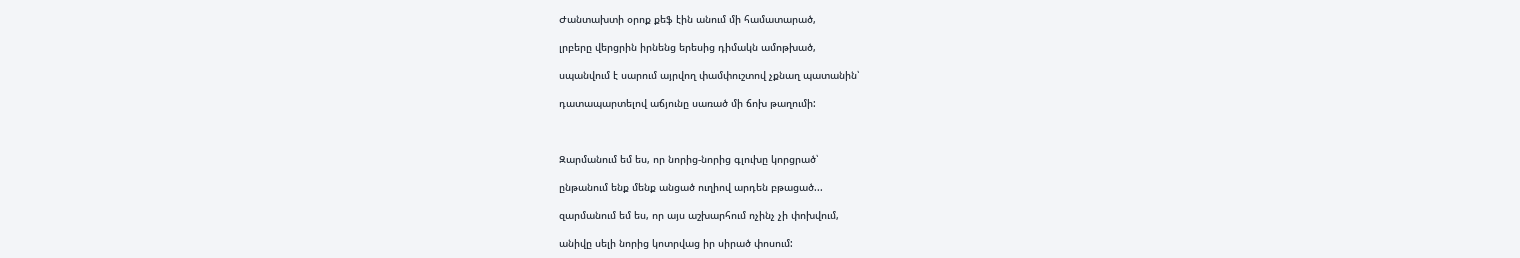Ժանտախտի օրոք քեֆ էին անում մի համատարած,

լրբերը վերցրին իրնենց երեսից դիմակն ամոթխած,

սպանվում է սարում այրվող փամփուշտով չքնաղ պատանին՝

դատապարտելով աճյունը սառած մի ճոխ թաղումի:



Զարմանում եմ ես, որ նորից-նորից գլուխը կորցրած՝

ընթանում ենք մենք անցած ուղիով արդեն բթացած...

զարմանում եմ ես, որ այս աշխարհում ոչինչ չի փոխվում,

անիվը սելի նորից կոտրվաց իր սիրած փոսում: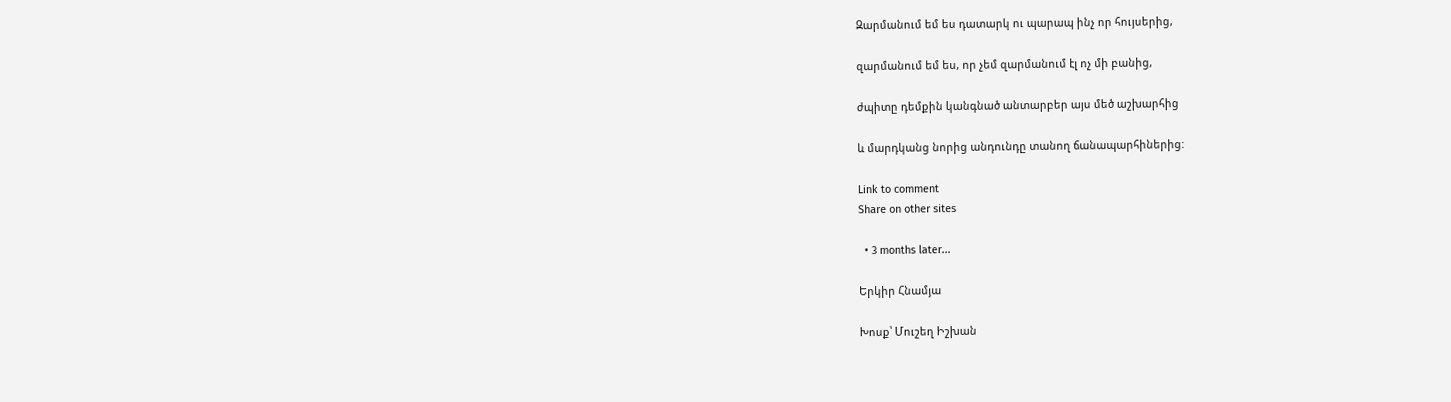Զարմանում եմ ես դատարկ ու պարապ ինչ որ հույսերից,

զարմանում եմ ես, որ չեմ զարմանում էլ ոչ մի բանից,

ժպիտը դեմքին կանգնած անտարբեր այս մեծ աշխարհից

և մարդկանց նորից անդունդը տանող ճանապարհիներից:

Link to comment
Share on other sites

  • 3 months later...

Երկիր Հնամյա

Խոսք՝ Մուշեղ Իշխան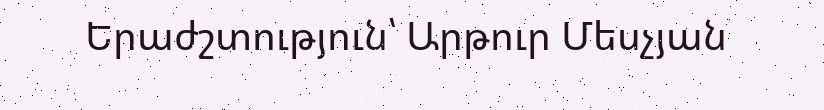Երաժշտություն՝ Արթուր Մեսչյան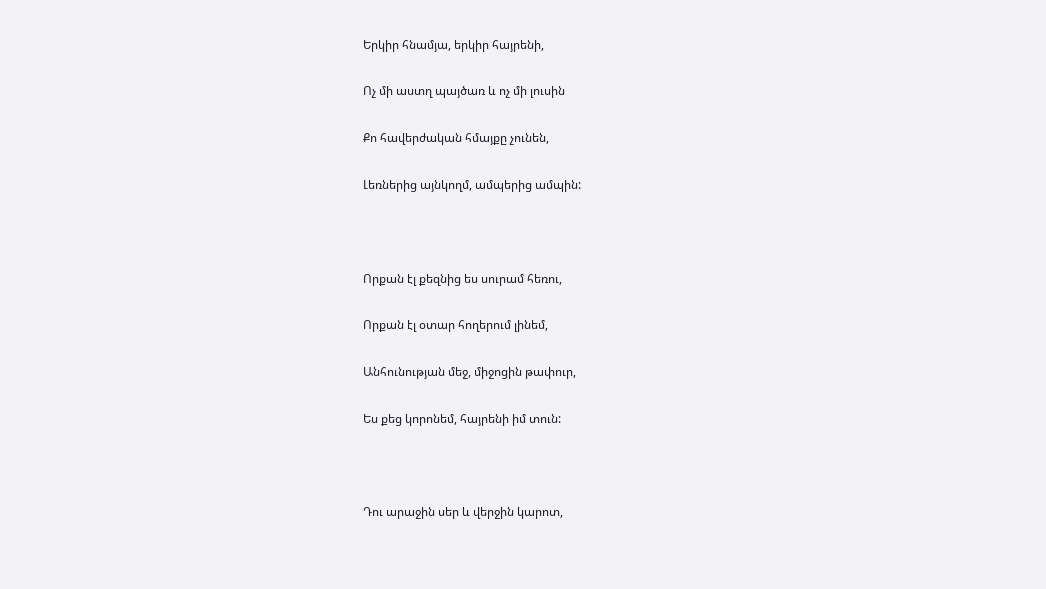Երկիր հնամյա, երկիր հայրենի,

Ոչ մի աստղ պայծառ և ոչ մի լուսին

Քո հավերժական հմայքը չունեն,

Լեռներից այնկողմ, ամպերից ամպին:



Որքան էլ քեզնից ես սուրամ հեռու,

Որքան էլ օտար հողերում լինեմ,

Անհունության մեջ, միջոցին թափուր,

Ես քեց կորոնեմ, հայրենի իմ տուն:



Դու արաջին սեր և վերջին կարոտ,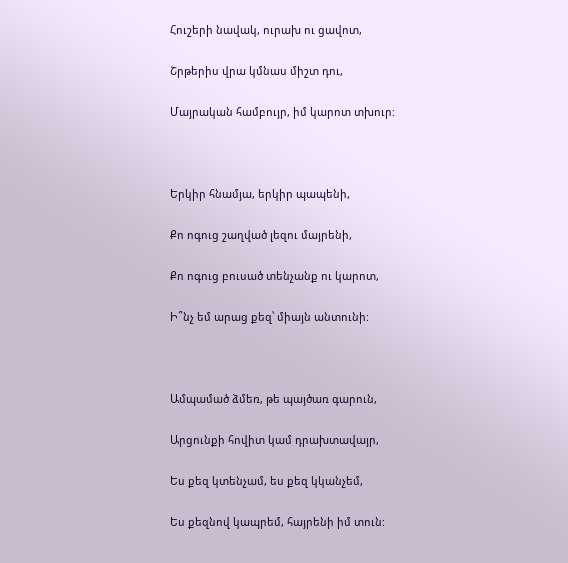Հուշերի նավակ, ուրախ ու ցավոտ,

Շրթերիս վրա կմնաս միշտ դու,

Մայրական համբույր, իմ կարոտ տխուր:



Երկիր հնամյա, երկիր պապենի,

Քո ոգուց շաղված լեզու մայրենի,

Քո ոգուց բուսած տենչանք ու կարոտ,

Ի՞նչ եմ արաց քեզ՝ միայն անտունի:



Ամպամած ձմեռ, թե պայծառ գարուն,

Արցունքի հովիտ կամ դրախտավայր,

Ես քեզ կտենչամ, ես քեզ կկանչեմ,

Ես քեզնով կապրեմ, հայրենի իմ տուն: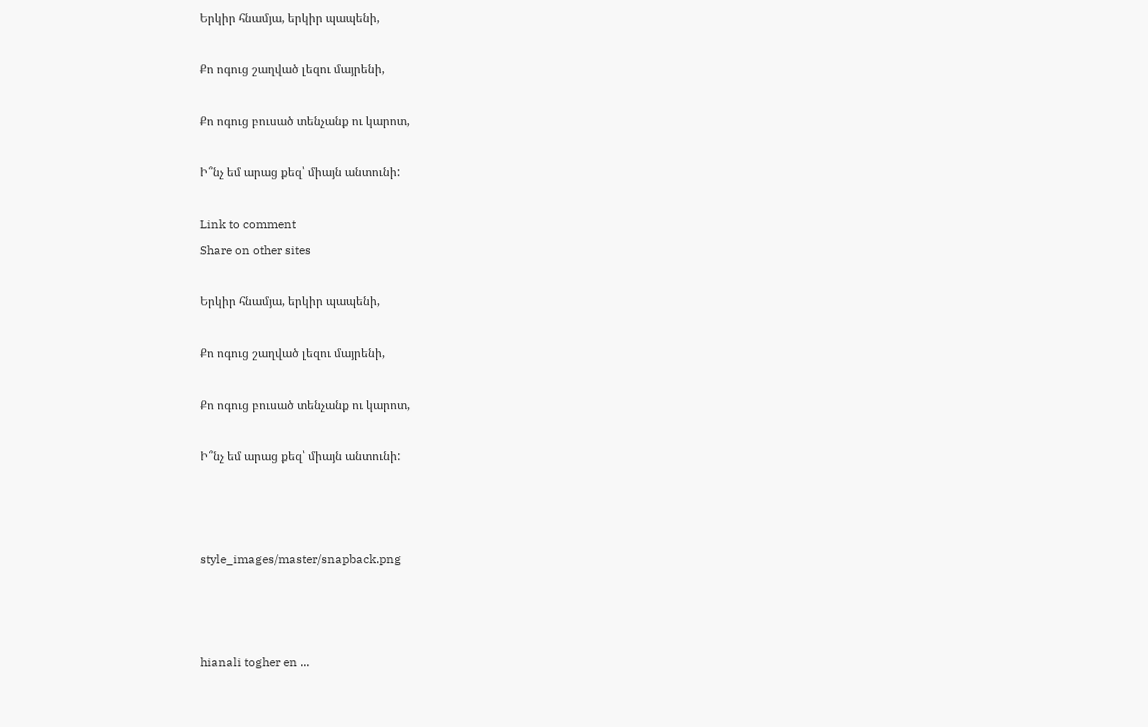Երկիր հնամյա, երկիր պապենի,

Քո ոգուց շաղված լեզու մայրենի,

Քո ոգուց բուսած տենչանք ու կարոտ,

Ի՞նչ եմ արաց քեզ՝ միայն անտունի:

Link to comment
Share on other sites

Երկիր հնամյա, երկիր պապենի,

Քո ոգուց շաղված լեզու մայրենի,

Քո ոգուց բուսած տենչանք ու կարոտ,

Ի՞նչ եմ արաց քեզ՝ միայն անտունի:



style_images/master/snapback.png



hianali togher en ...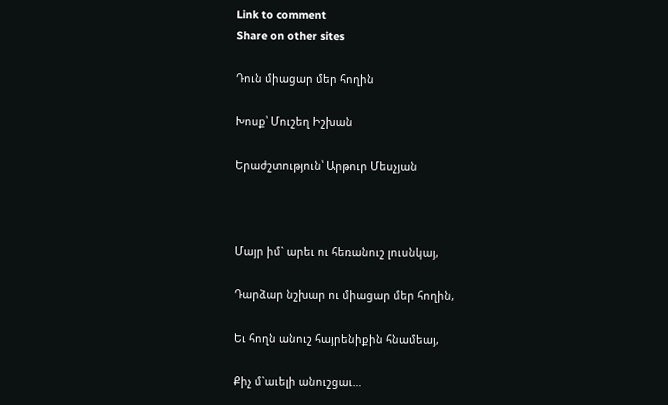Link to comment
Share on other sites

Դուն միացար մեր հողին

Խոսք՝ Մուշեղ Իշխան

Երաժշտություն՝ Արթուր Մեսչյան



Մայր իմ` արեւ ու հեռանուշ լուսնկայ,

Դարձար նշխար ու միացար մեր հողին,

Եւ հողն անուշ հայրենիքին հնամեայ,

Քիչ մ`աւելի անուշցաւ…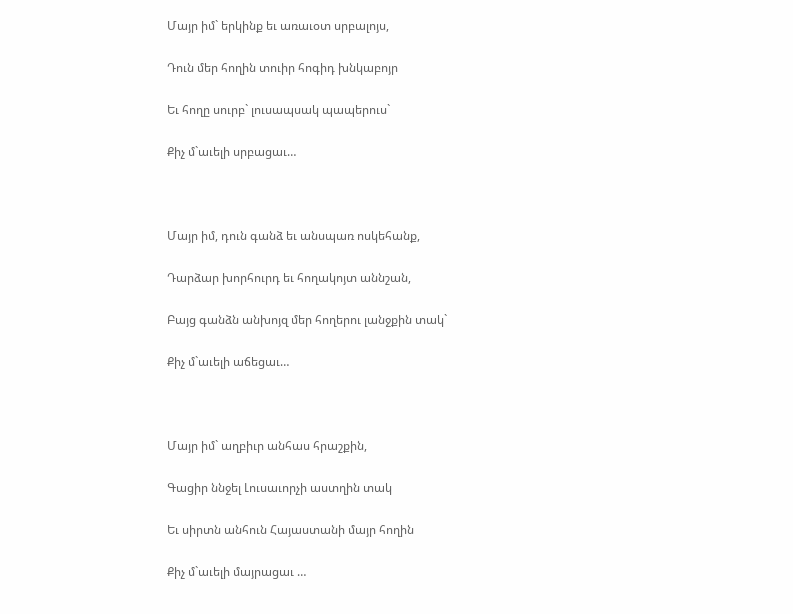Մայր իմ` երկինք եւ առաւօտ սրբալոյս,

Դուն մեր հողին տուիր հոգիդ խնկաբոյր

Եւ հողը սուրբ` լուսապսակ պապերուս`

Քիչ մ`աւելի սրբացաւ…



Մայր իմ, դուն գանձ եւ անսպառ ոսկեհանք,

Դարձար խորհուրդ եւ հողակոյտ աննշան,

Բայց գանձն անխոյզ մեր հողերու լանջքին տակ`

Քիչ մ`աւելի աճեցաւ…



Մայր իմ` աղբիւր անհաս հրաշքին,

Գացիր ննջել Լուսաւորչի աստղին տակ

Եւ սիրտն անհուն Հայաստանի մայր հողին

Քիչ մ`աւելի մայրացաւ …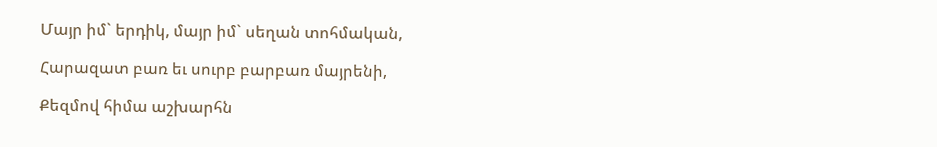Մայր իմ` երդիկ, մայր իմ` սեղան տոհմական,

Հարազատ բառ եւ սուրբ բարբառ մայրենի,

Քեզմով հիմա աշխարհն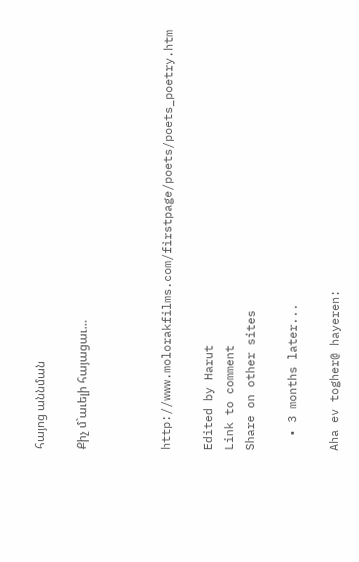հայոց աննման

Քիչ մ`աւելի հայացաւ…



http://www.molorakfilms.com/firstpage/poets/poets_poetry.htm

Edited by Harut
Link to comment
Share on other sites

  • 3 months later...

Aha ev togher@ hayeren: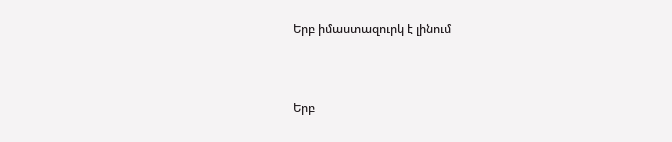Երբ իմաստազուրկ է լինում



Երբ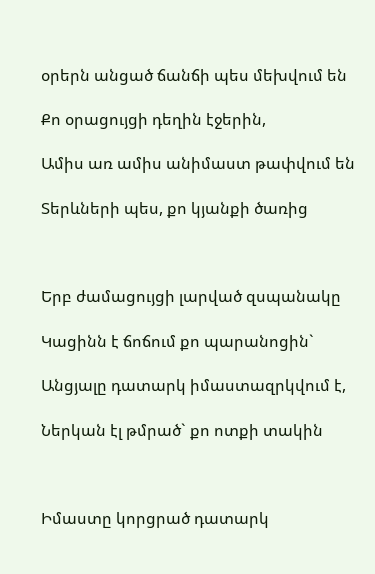օրերն անցած ճանճի պես մեխվում են

Քո օրացույցի դեղին էջերին,

Ամիս առ ամիս անիմաստ թափվում են

Տերևների պես, քո կյանքի ծառից



Երբ ժամացույցի լարված զսպանակը

Կացինն է ճոճում քո պարանոցին`

Անցյալը դատարկ իմաստազրկվում է,

Ներկան էլ թմրած` քո ոտքի տակին



Իմաստը կորցրած դատարկ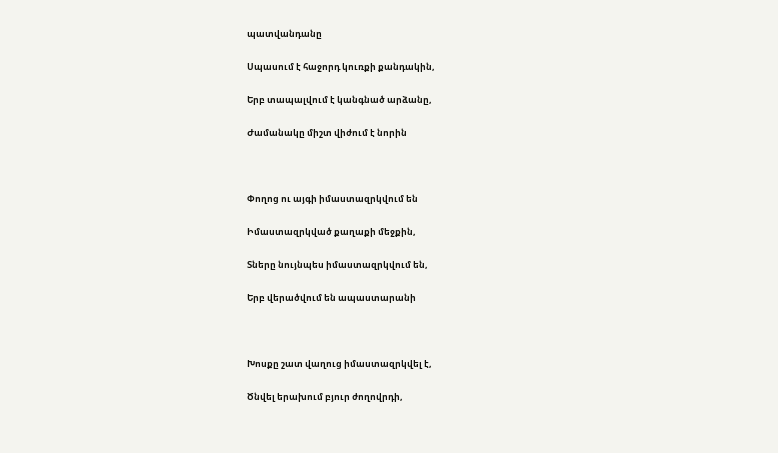պատվանդանը

Սպասում է հաջորդ կուռքի քանդակին,

Երբ տապալվում է կանգնած արձանը,

Ժամանակը միշտ վիժում է նորին



Փողոց ու այգի իմաստազրկվում են

Իմաստազրկված քաղաքի մեջքին,

Տները նույնպես իմաստազրկվում են,

Երբ վերածվում են ապաստարանի



Խոսքը շատ վաղուց իմաստազրկվել է,

Ծնվել երախում բյուր ժողովրդի,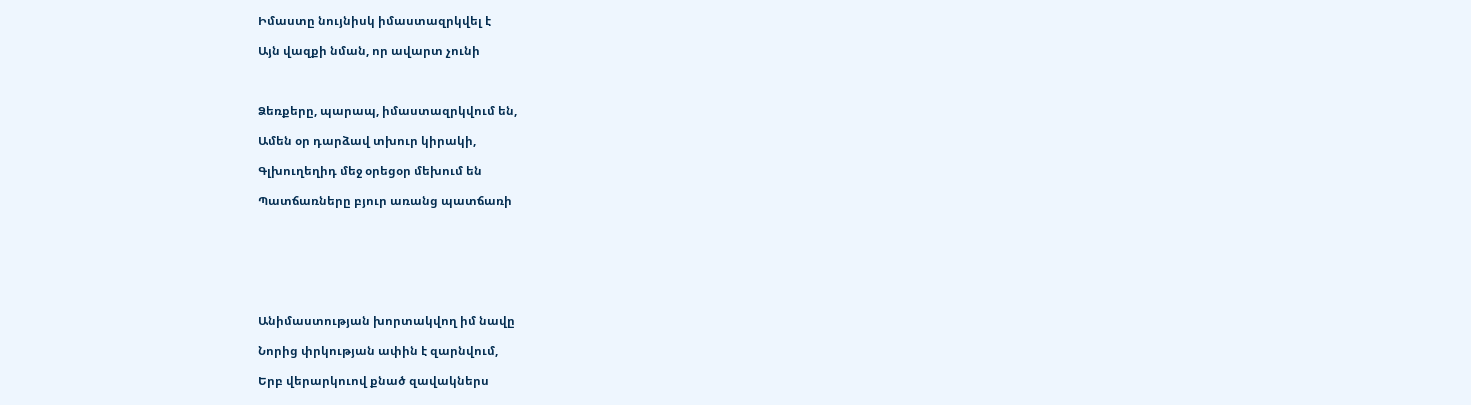Իմաստը նույնիսկ իմաստազրկվել է

Այն վազքի նման, որ ավարտ չունի



Ձեռքերը, պարապ, իմաստազրկվում են,

Ամեն օր դարձավ տխուր կիրակի,

Գլխուղեղիդ մեջ օրեցօր մեխում են

Պատճառները բյուր առանց պատճառի







Անիմաստության խորտակվող իմ նավը

Նորից փրկության ափին է զարնվում,

Երբ վերարկուով քնած զավակներս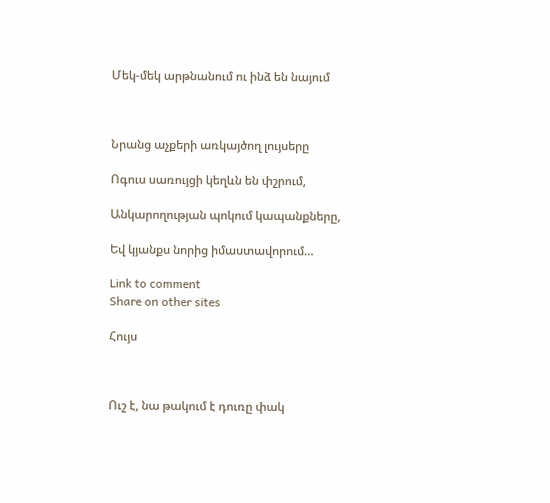Մեկ-մեկ արթնանում ու ինձ են նայում



Նրանց աչքերի առկայծող լույսերը

Ոգուս սառույցի կեղևն են փշրում,

Անկարողության պոկում կապանքները,

Եվ կյանքս նորից իմաստավորում…

Link to comment
Share on other sites

Հույս



Ուշ է, նա թակում է դուռը փակ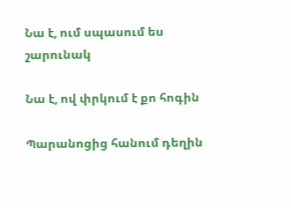Նա է, ում սպասում ես շարունակ

Նա է, ով փրկում է քո հոգին

Պարանոցից հանում դեղին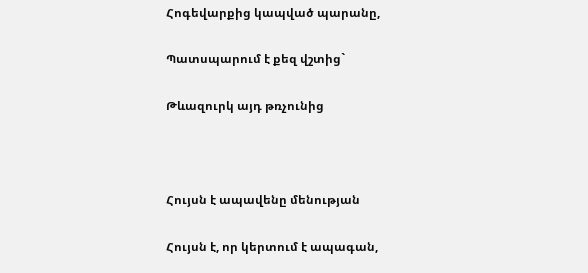Հոգեվարքից կապված պարանը,

Պատսպարում է քեզ վշտից`

Թևազուրկ այդ թռչունից



Հույսն է ապավենը մենության

Հույսն է, որ կերտում է ապագան,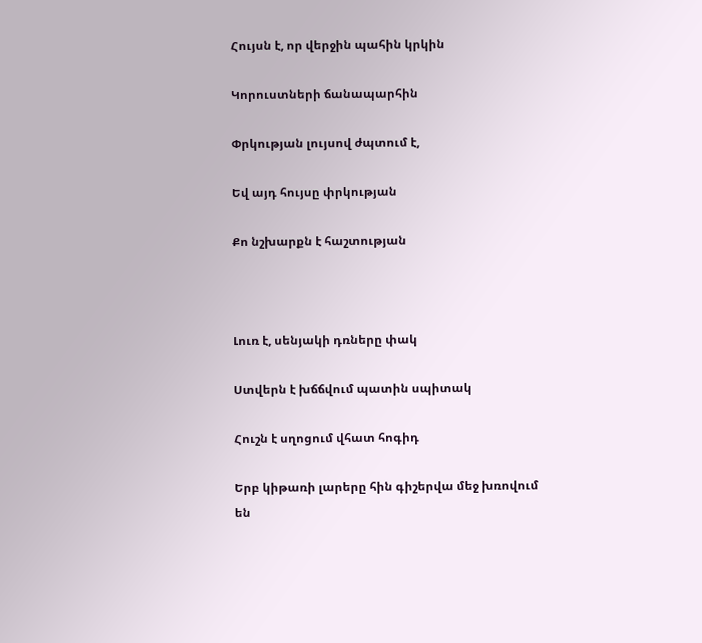Հույսն է, որ վերջին պահին կրկին

Կորուստների ճանապարհին

Փրկության լույսով ժպտում է,

Եվ այդ հույսը փրկության

Քո նշխարքն է հաշտության



Լուռ է, սենյակի դռները փակ

Ստվերն է խճճվում պատին սպիտակ

Հուշն է սղոցում վհատ հոգիդ

Երբ կիթառի լարերը հին գիշերվա մեջ խռովում են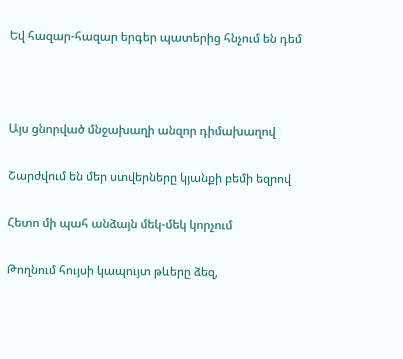Եվ հազար-հազար երգեր պատերից հնչում են դեմ



Այս ցնորված մնջախաղի անզոր դիմախաղով

Շարժվում են մեր ստվերները կյանքի բեմի եզրով

Հետո մի պահ անձայն մեկ-մեկ կորչում

Թողնում հույսի կապույտ թևերը ձեզ,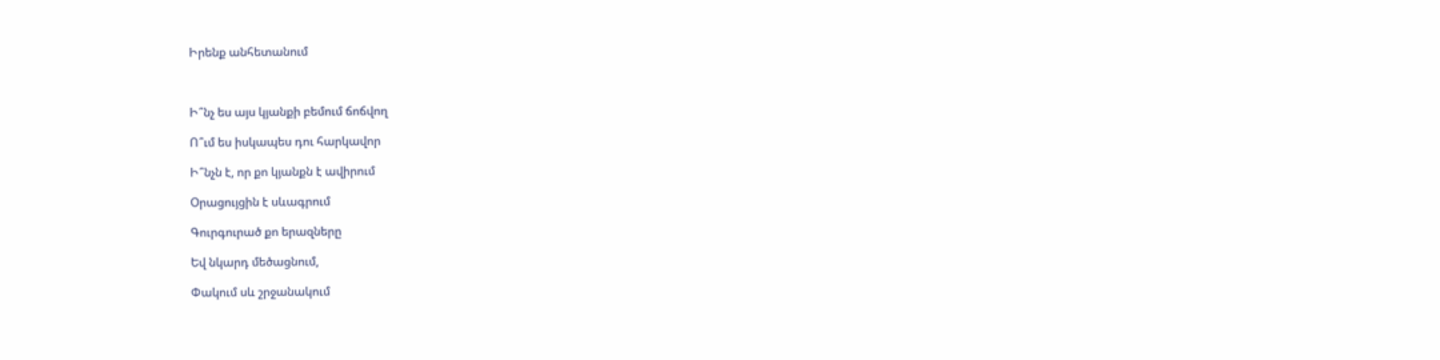Իրենք անհետանում



Ի՞նչ ես այս կյանքի բեմում ճոճվող

Ո՞ւմ ես իսկապես դու հարկավոր

Ի՞նչն է, որ քո կյանքն է ավիրում

Օրացույցին է սևագրում

Գուրգուրած քո երազները

Եվ նկարդ մեծացնում,

Փակում սև շրջանակում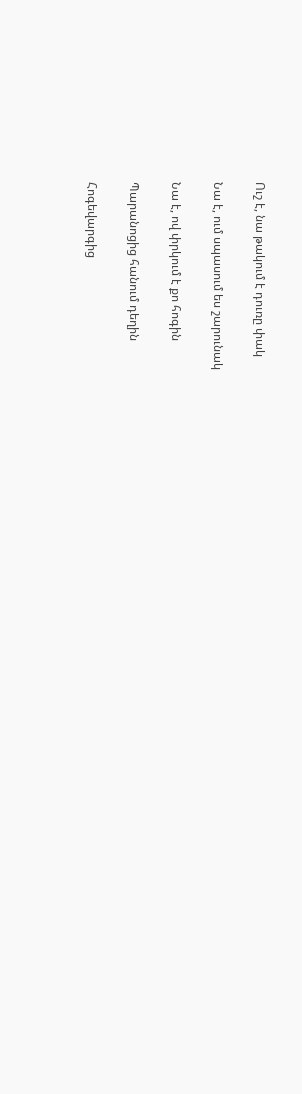Ուշ է, նա թակում է դուռը փակ

Նա է, ում սպասում ես շարունակ

Նա է, ով փրկում է քո հոգին

Պարանոցից հանում դեղին

Հոգեվարգից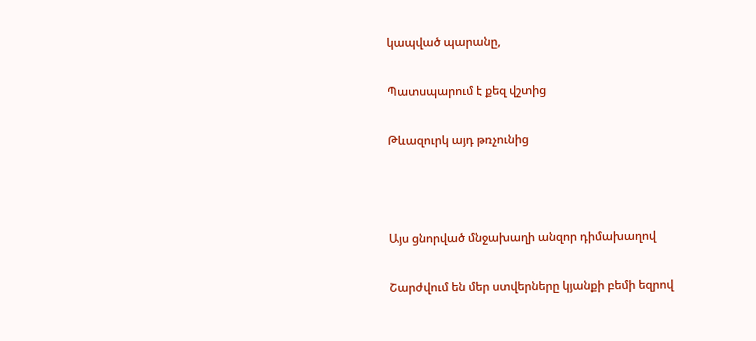կապված պարանը,

Պատսպարում է քեզ վշտից

Թևազուրկ այդ թռչունից



Այս ցնորված մնջախաղի անզոր դիմախաղով

Շարժվում են մեր ստվերները կյանքի բեմի եզրով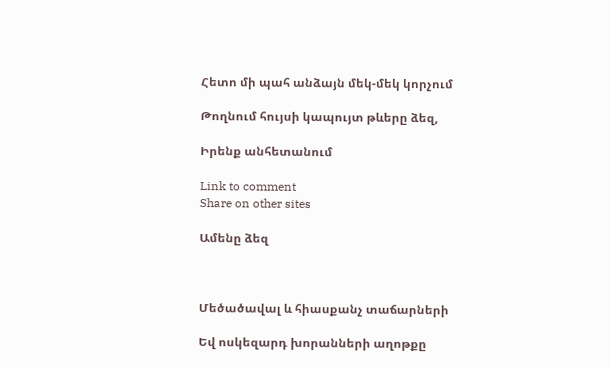Հետո մի պահ անձայն մեկ-մեկ կորչում

Թողնում հույսի կապույտ թևերը ձեզ,

Իրենք անհետանում

Link to comment
Share on other sites

Ամենը ձեզ



Մեծածավալ և հիասքանչ տաճարների

Եվ ոսկեզարդ խորանների աղոթքը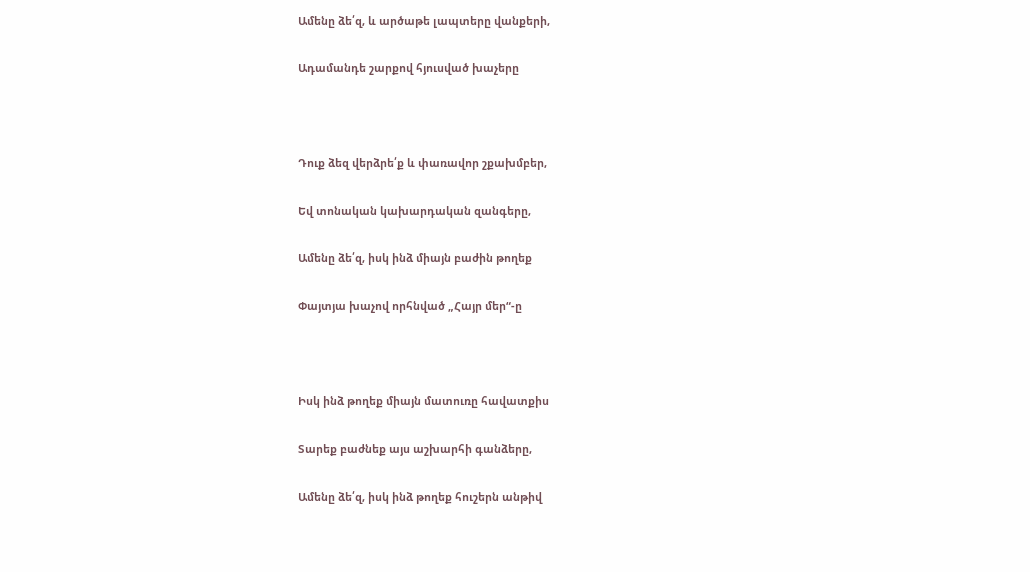Ամենը ձե՛զ, և արծաթե լապտերը վանքերի,

Ադամանդե շարքով հյուսված խաչերը



Դուք ձեզ վերձրե՛ք և փառավոր շքախմբեր,

Եվ տոնական կախարդական զանգերը,

Ամենը ձե՛զ, իսկ ինձ միայն բաժին թողեք

Փայտյա խաչով որհնված „Հայր մեր“-ը



Իսկ ինձ թողեք միայն մատուռը հավատքիս

Տարեք բաժնեք այս աշխարհի գանձերը,

Ամենը ձե՛զ, իսկ ինձ թողեք հուշերն անթիվ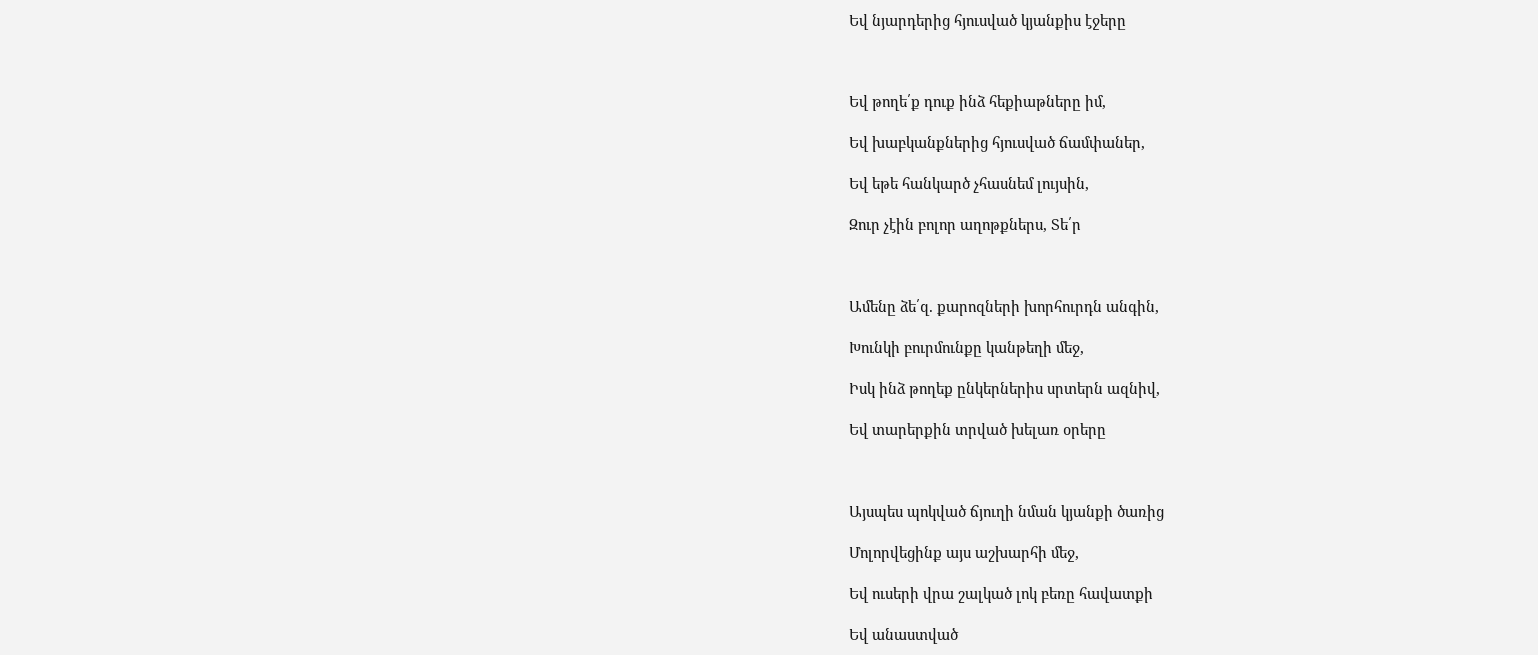Եվ նյարդերից հյուսված կյանքիս էջերը



Եվ թողե՛ք դուք ինձ հեքիաթները իմ,

Եվ խաբկանքներից հյուսված ճամփաներ,

Եվ եթե հանկարծ չհասնեմ լույսին,

Զուր չէին բոլոր աղոթքներս, Տե՛ր



Ամենը ձե՛զ. քարոզների խորհուրդն անգին,

Խունկի բուրմունքը կանթեղի մեջ,

Իսկ ինձ թողեք ընկերներիս սրտերն ազնիվ,

Եվ տարերքին տրված խելառ օրերը



Այսպես պոկված ճյուղի նման կյանքի ծառից

Մոլորվեցինք այս աշխարհի մեջ,

Եվ ուսերի վրա շալկած լոկ բեռը հավատքի

Եվ անաստված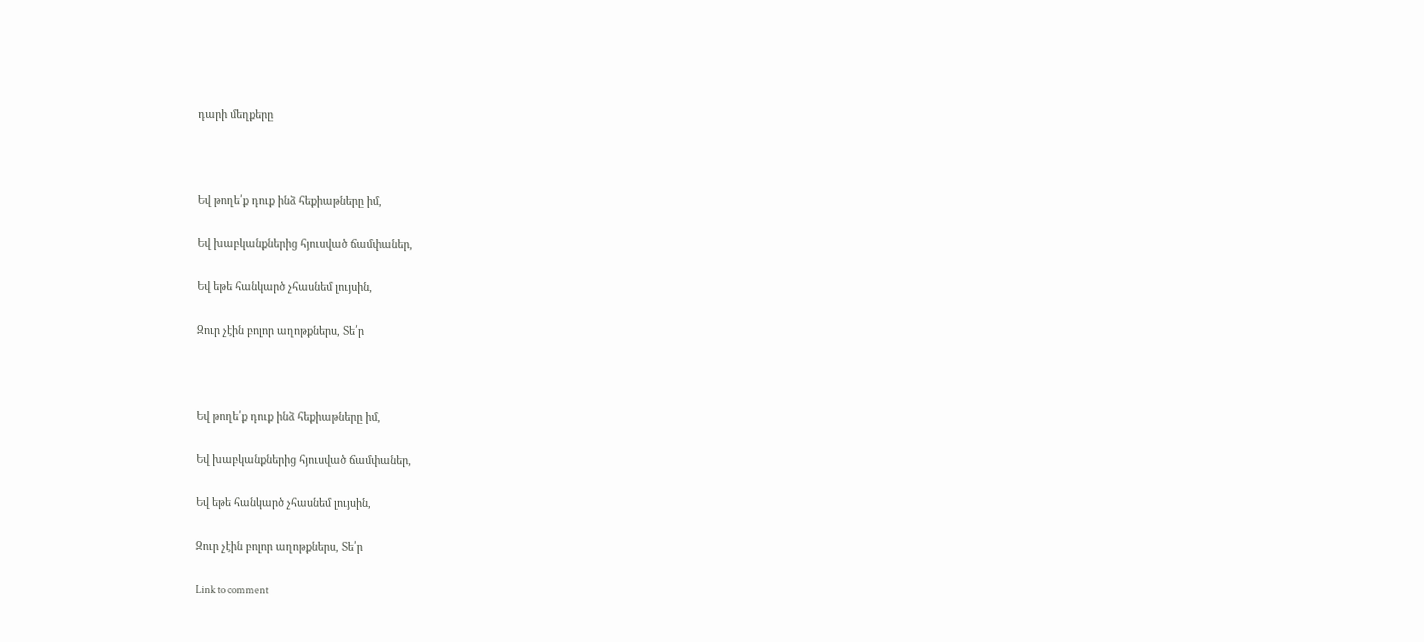դարի մեղքերը



Եվ թողե՛ք դուք ինձ հեքիաթները իմ,

Եվ խաբկանքներից հյուսված ճամփաներ,

Եվ եթե հանկարծ չհասնեմ լույսին,

Զուր չէին բոլոր աղոթքներս, Տե՛ր



Եվ թողե՛ք դուք ինձ հեքիաթները իմ,

Եվ խաբկանքներից հյուսված ճամփաներ,

Եվ եթե հանկարծ չհասնեմ լույսին,

Զուր չէին բոլոր աղոթքներս, Տե՛ր

Link to comment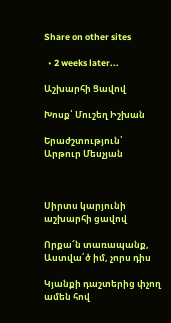Share on other sites

  • 2 weeks later...

Աշխարհի Ցավով

Խոսք՝ Մուշեղ Իշխան

Երաժշտություն՝ Արթուր Մեսչյան



Սիրտս կարյունի աշխարհի ցավով

Որքա՜ն տառապանք, Աստվա՛ծ իմ, չորս դիս

Կյանքի դաշտերից փչող ամեն հով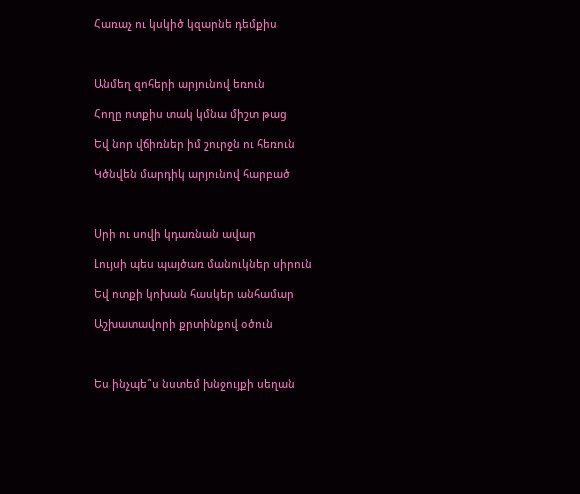Հառաչ ու կսկիծ կզարնե դեմքիս



Անմեղ զոհերի արյունով եռուն

Հողը ոտքիս տակ կմնա միշտ թաց

Եվ նոր վճիռներ իմ շուրջն ու հեռուն

Կծնվեն մարդիկ արյունով հարբած



Սրի ու սովի կդառնան ավար

Լույսի պես պայծառ մանուկներ սիրուն

Եվ ոտքի կոխան հասկեր անհամար

Աշխատավորի քրտինքով օծուն



Ես ինչպե՞ս նստեմ խնջույքի սեղան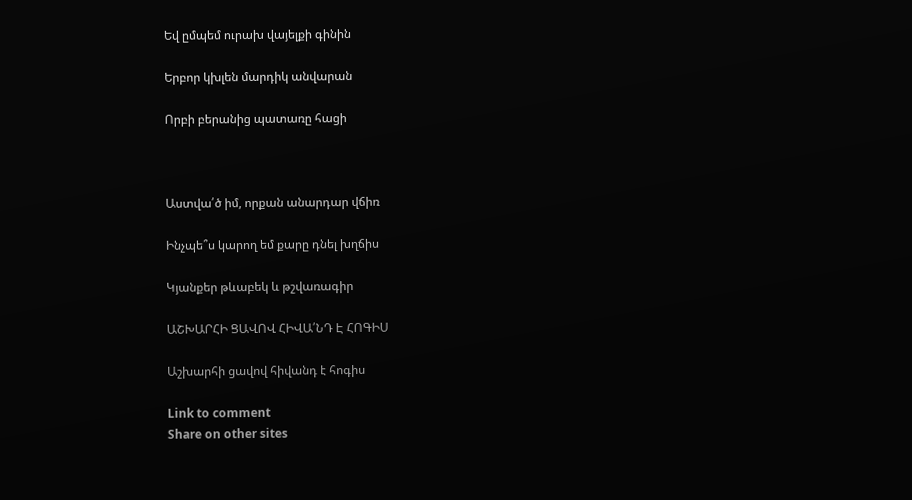Եվ ըմպեմ ուրախ վայելքի գինին

Երբոր կխլեն մարդիկ անվարան

Որբի բերանից պատառը հացի



Աստվա՛ծ իմ, որքան անարդար վճիռ

Ինչպե՞ս կարող եմ քարը դնել խղճիս

Կյանքեր թևաբեկ և թշվառագիր

ԱՇԽԱՐՀԻ ՑԱՎՈՎ ՀԻՎԱ՛ՆԴ Է ՀՈԳԻՍ

Աշխարհի ցավով հիվանդ է հոգիս

Link to comment
Share on other sites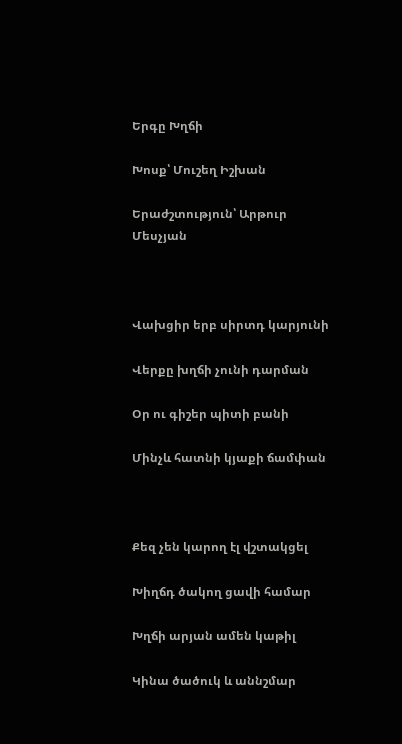Երգը Խղճի

Խոսք՝ Մուշեղ Իշխան

Երաժշտություն՝ Արթուր Մեսչյան



Վախցիր երբ սիրտդ կարյունի

Վերքը խղճի չունի դարման

Օր ու գիշեր պիտի բանի

Մինչև հատնի կյաքի ճամփան



Քեզ չեն կարող էլ վշտակցել

Խիղճդ ծակող ցավի համար

Խղճի արյան ամեն կաթիլ

Կինա ծածուկ և աննշմար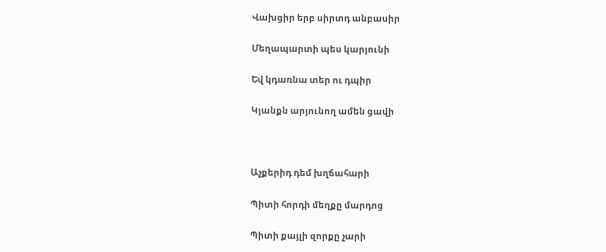Վախցիր երբ սիրտդ անբասիր

Մեղապարտի պես կարյունի

Եվ կդառնա տեր ու դպիր

Կյանքն արյունող ամեն ցավի



Աչքերիդ դեմ խղճահարի

Պիտի հորդի մեղքը մարդոց

Պիտի քայլի զորքը չարի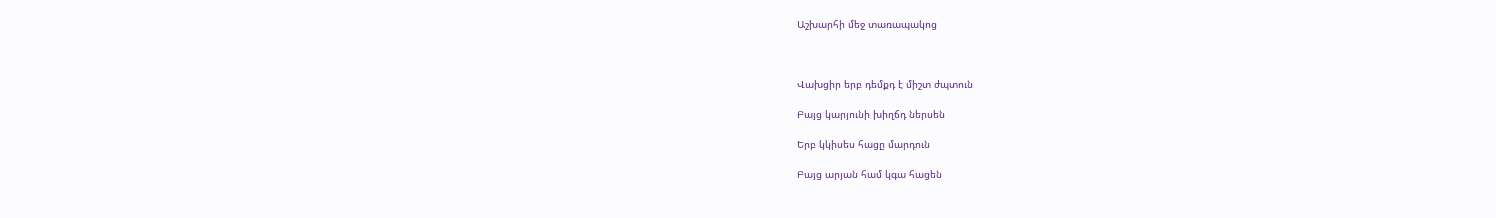Աշխարհի մեջ տառապակոց



Վախցիր երբ դեմքդ է միշտ ժպտուն

Բայց կարյունի խիղճդ ներսեն

Երբ կկիսես հացը մարդուն

Բայց արյան համ կգա հացեն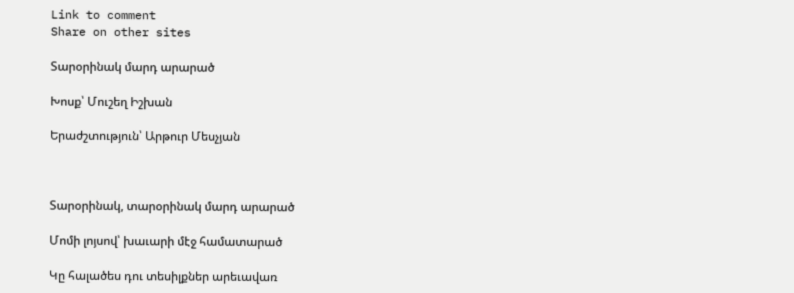Link to comment
Share on other sites

Տարօրինակ մարդ արարած

Խոսք՝ Մուշեղ Իշխան

Երաժշտություն՝ Արթուր Մեսչյան



Տարօրինակ, տարօրինակ մարդ արարած

Մոմի լոյսով՝ խաւարի մէջ համատարած

Կը հալածես դու տեսիլքներ արեւավառ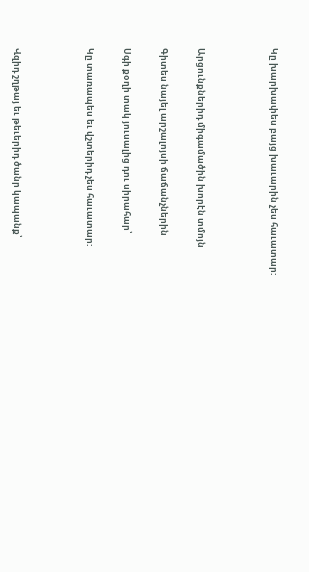Կը խարխափես բայց խաւարին չես հաւատար:



Արցունքներիդ միգամածին խորէն տմոյն

Գիտես նայել արշալոյսի ճաճանչներին

Սգի քօղի տակ յուսալից դու սիրահար՝

Կը տառապես եւ վշտերիդ չես հաւատար:



Վզիդ շղթայ եւ թեւերիդ ծանր կապանք՝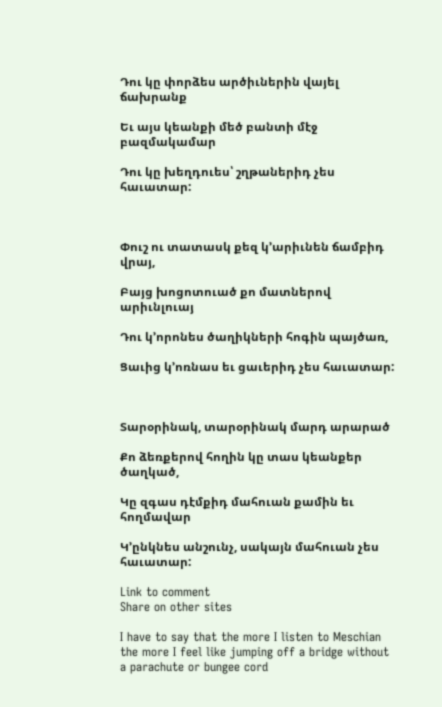Դու կը փորձես արծիւներին վայել ճախրանք

Եւ այս կեանքի մեծ բանտի մէջ բազմակամար

Դու կը խեղդուես՝ շղթաներիդ չես հաւատար:



Փուշ ու տատասկ քեզ կ՚արիւնեն ճամբիդ վրայ,

Բայց խոցոտուած քո մատներով արիւնլուայ

Դու կ՚որոնես ծաղիկների հոգին պայծառ,

Ցաւից կ՚ոռնաս եւ ցաւերիդ չես հաւատար:



Տարօրինակ, տարօրինակ մարդ արարած

Քո ձեռքերով հողին կը տաս կեանքեր ծաղկած,

Կը զգաս դէմքիդ մահուան քամին եւ հողմավար

Կ՚ընկնես անշունչ, սակայն մահուան չես հաւատար:

Link to comment
Share on other sites

I have to say that the more I listen to Meschian the more I feel like jumping off a bridge without a parachute or bungee cord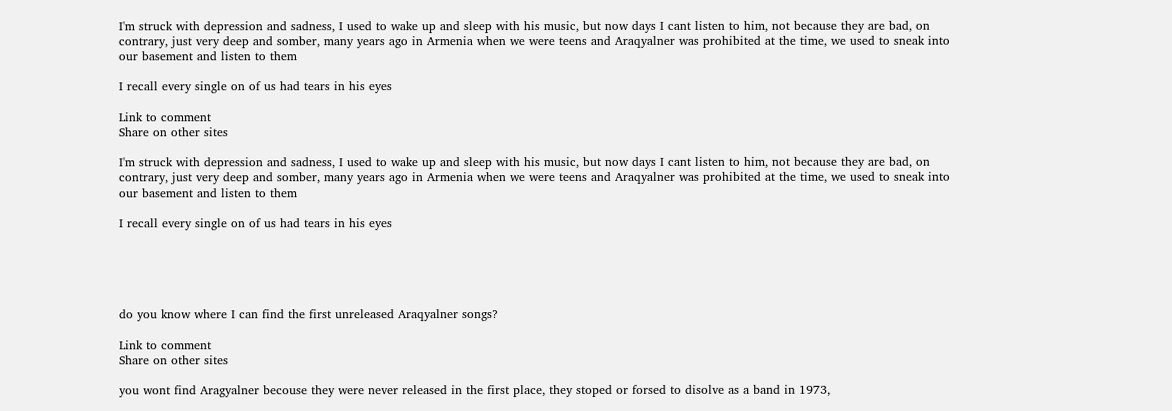I'm struck with depression and sadness, I used to wake up and sleep with his music, but now days I cant listen to him, not because they are bad, on contrary, just very deep and somber, many years ago in Armenia when we were teens and Araqyalner was prohibited at the time, we used to sneak into our basement and listen to them

I recall every single on of us had tears in his eyes

Link to comment
Share on other sites

I'm struck with depression and sadness, I used to wake up and sleep with his music, but now days I cant listen to him, not because they are bad, on contrary, just very deep and somber, many years ago in Armenia when we were teens and Araqyalner was prohibited at the time, we used to sneak into our basement and listen to them

I recall every single on of us had tears in his eyes





do you know where I can find the first unreleased Araqyalner songs?

Link to comment
Share on other sites

you wont find Aragyalner becouse they were never released in the first place, they stoped or forsed to disolve as a band in 1973,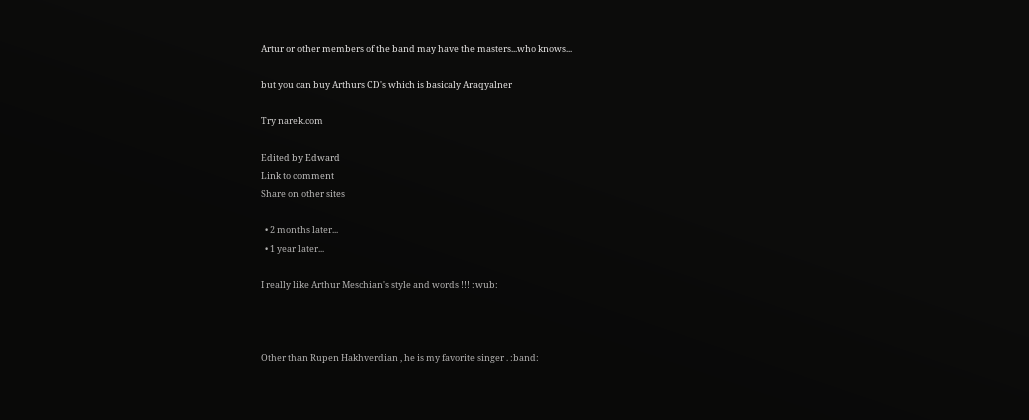Artur or other members of the band may have the masters...who knows...

but you can buy Arthurs CD's which is basicaly Araqyalner

Try narek.com

Edited by Edward
Link to comment
Share on other sites

  • 2 months later...
  • 1 year later...

I really like Arthur Meschian's style and words !!! :wub:



Other than Rupen Hakhverdian , he is my favorite singer . :band: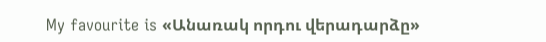My favourite is «Անառակ որդու վերադարձը»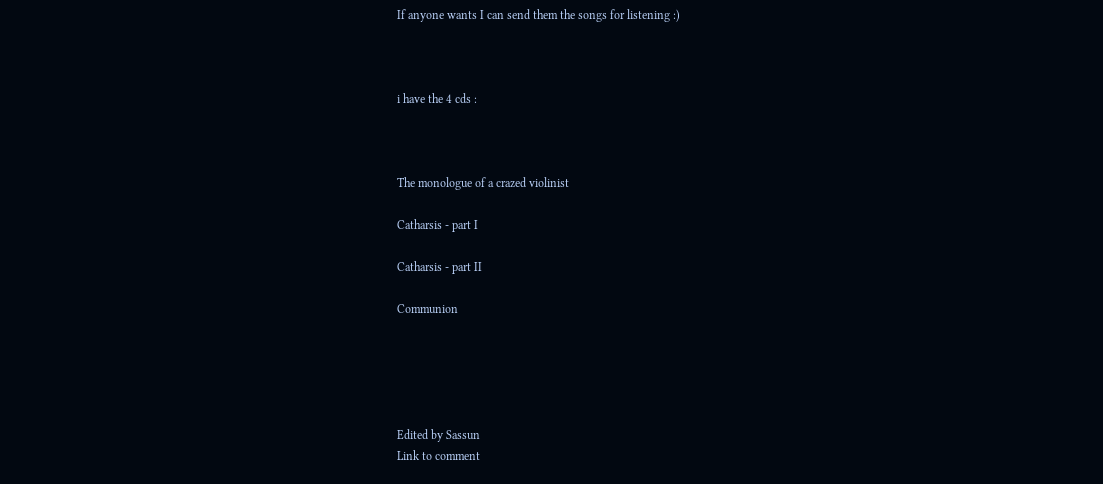If anyone wants I can send them the songs for listening :)



i have the 4 cds :



The monologue of a crazed violinist

Catharsis - part I

Catharsis - part II

Communion





Edited by Sassun
Link to comment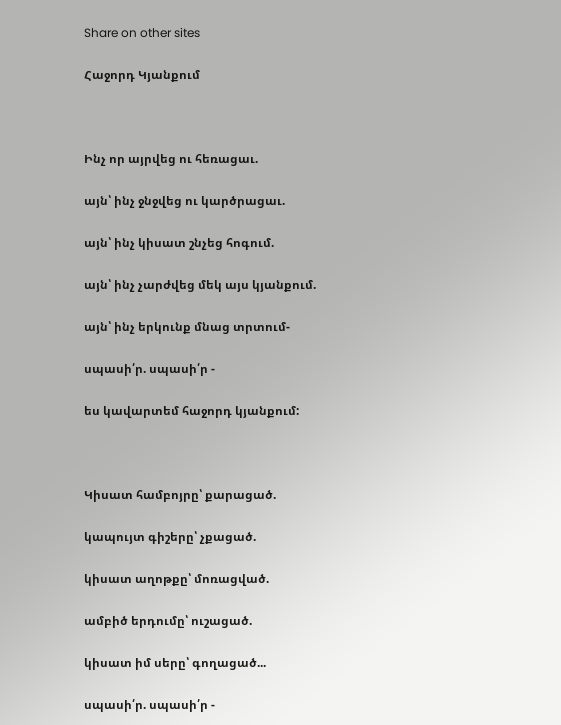Share on other sites

Հաջորդ Կյանքում



Ինչ որ այրվեց ու հեռացաւ.

այն՝ ինչ ջնջվեց ու կարծրացաւ.

այն՝ ինչ կիսատ շնչեց հոգում.

այն՝ ինչ չարժվեց մեկ այս կյանքում.

այն՝ ինչ երկունք մնաց տրտում-

սպասի՛ր. սպասի՛ր -

ես կավարտեմ հաջորդ կյանքում:



Կիսատ համբոյրը՝ քարացած.

կապույտ գիշերը՝ չքացած.

կիսատ աղոթքը՝ մոռացված.

ամբիծ երդումը՝ ուշացած.

կիսատ իմ սերը՝ գողացած...

սպասի՛ր. սպասի՛ր -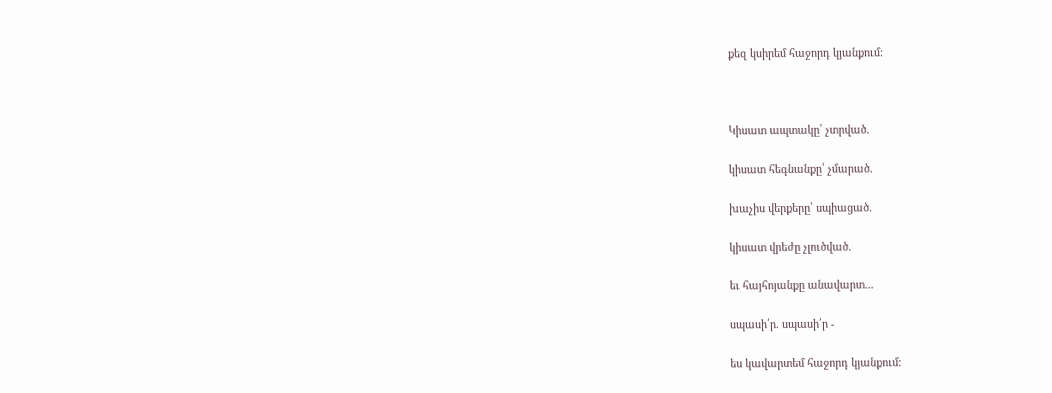քեզ կսիրեմ հաջորդ կյանքում:



Կիսատ ապտակը՝ չտրված.

կիսատ հեգնանքը՝ չմարած.

խաչիս վերքերը՝ սպիացած.

կիսատ վրեժը չլուծված.

եւ հայհոյանքը անավարտ...

սպասի՛ր. սպասի՛ր -

ես կավարտեմ հաջորդ կյանքում: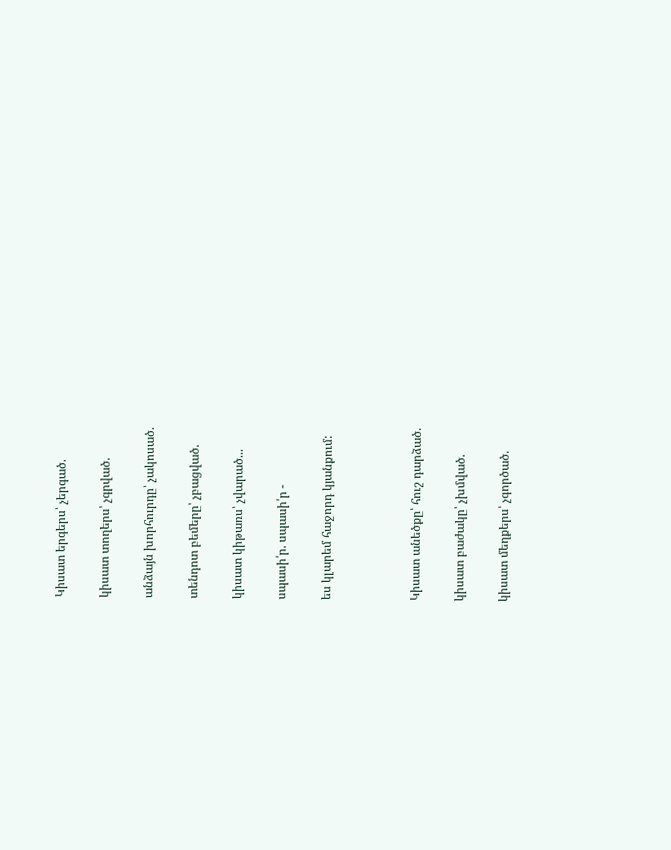Կիսատ երգերս՝ չերգած.

կիսատ տողերս՝ չգրված.

անձայն խորհուրդը՝ չակոսած.

տենդոտ բեմերը՝ չբացված.

կիսատ կիթառս՝ չվարած...

սպասի՛ր. սպասի՛ր -

ես կլարեմ հաջորդ կյանքում:



Կիսատ անեծքը՝ հուշ դարձած.

կիսատ բաժակը՝ չխմված.

կիսատ մեղքերս՝ չգործած.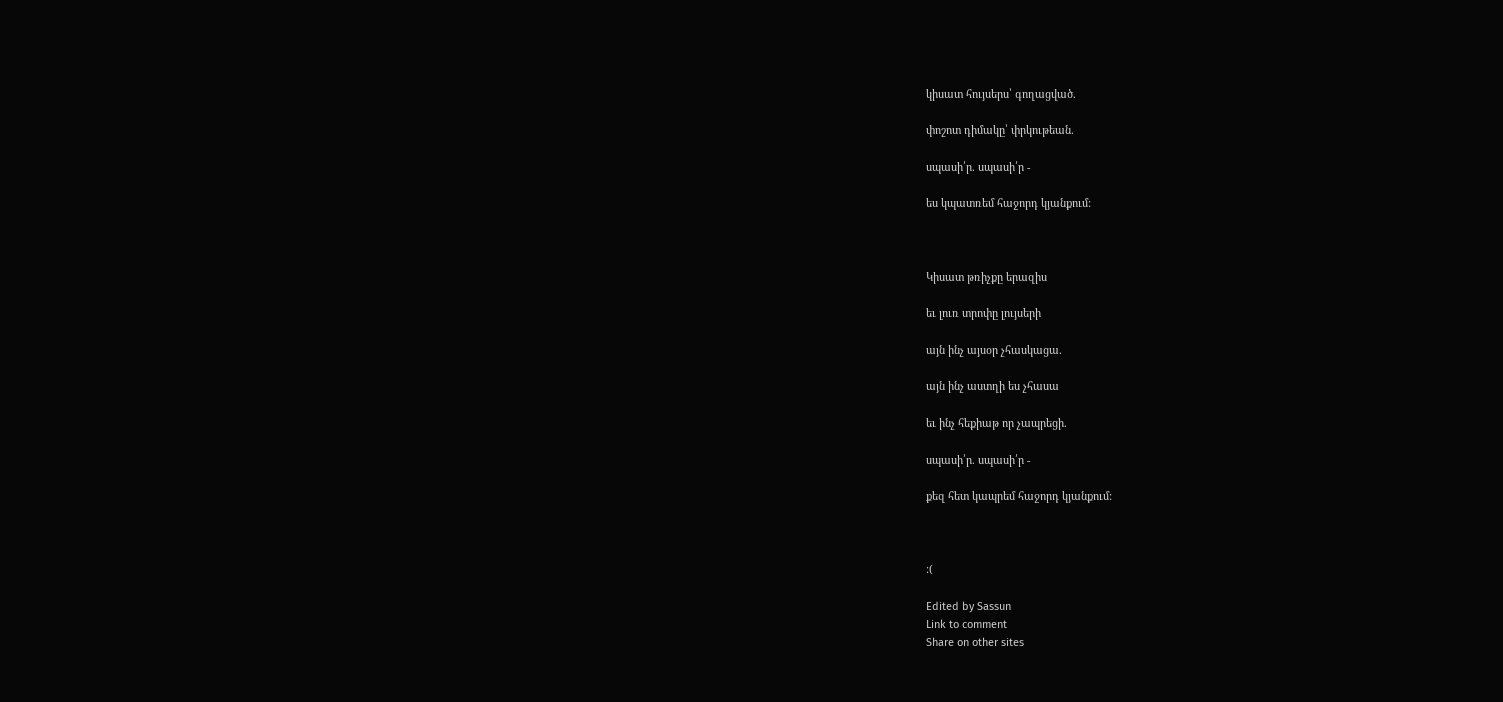կիսատ հույսերս՝ գողացված.

փոշոտ դիմակը՝ փրկութեան.

սպասի՛ր. սպասի՛ր -

ես կպատռեմ հաջորդ կյանքում:



Կիսատ թռիչքը երազիս

եւ լուռ տրոփը լույսերի

այն ինչ այսօր չհասկացա.

այն ինչ աստղի ես չհասա

եւ ինչ հեքիաթ որ չապրեցի.

սպասի՛ր. սպասի՛ր -

քեզ հետ կապրեմ հաջորդ կյանքում:



:(

Edited by Sassun
Link to comment
Share on other sites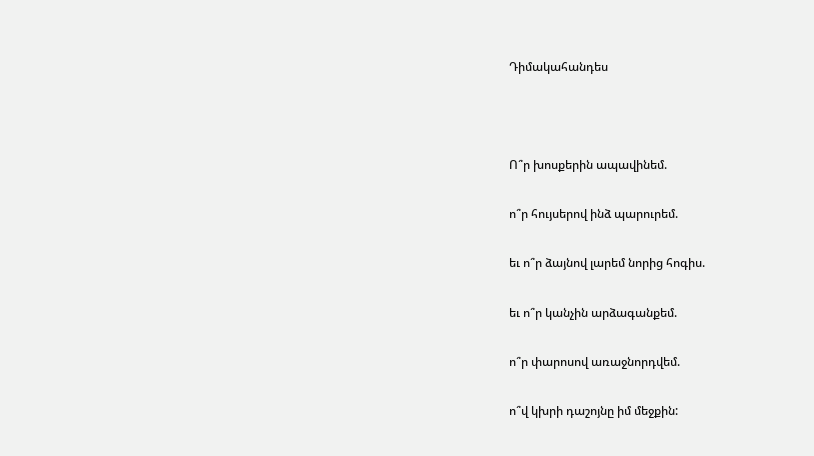Դիմակահանդես



Ո՞ր խոսքերին ապավինեմ.

ո՞ր հույսերով ինձ պարուրեմ.

եւ ո՞ր ձայնով լարեմ նորից հոգիս.

եւ ո՞ր կանչին արձագանքեմ.

ո՞ր փարոսով առաջնորդվեմ.

ո՞վ կխրի դաշոյնը իմ մեջքին: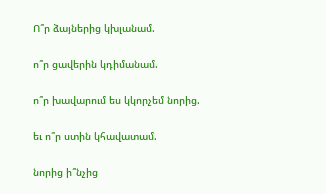Ո՞ր ձայներից կխլանամ.

ո՞ր ցավերին կդիմանամ.

ո՞ր խավարում ես կկորչեմ նորից.

եւ ո՞ր ստին կհավատամ.

նորից ի՞նչից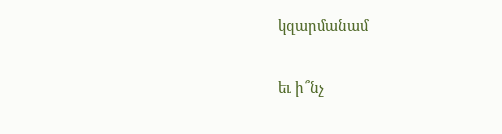կզարմանամ

եւ ի՞նչ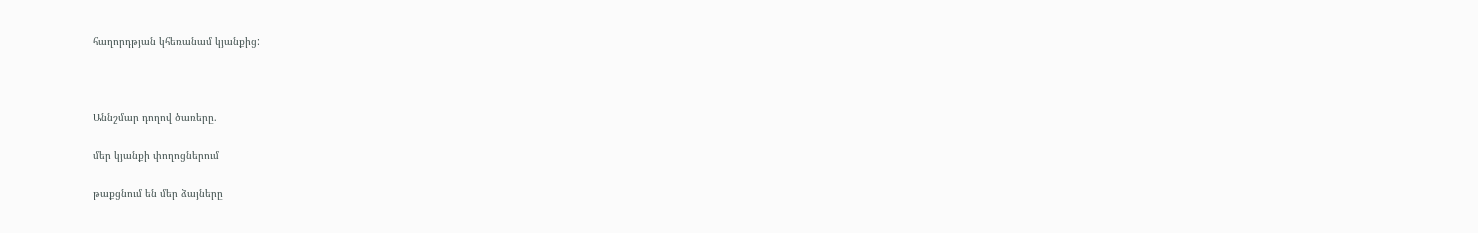հաղորդթյան կհեռանամ կյանքից:



Աննշմար դողով ծառերը.

մեր կյանքի փողոցներում

թաքցնում են մեր ձայները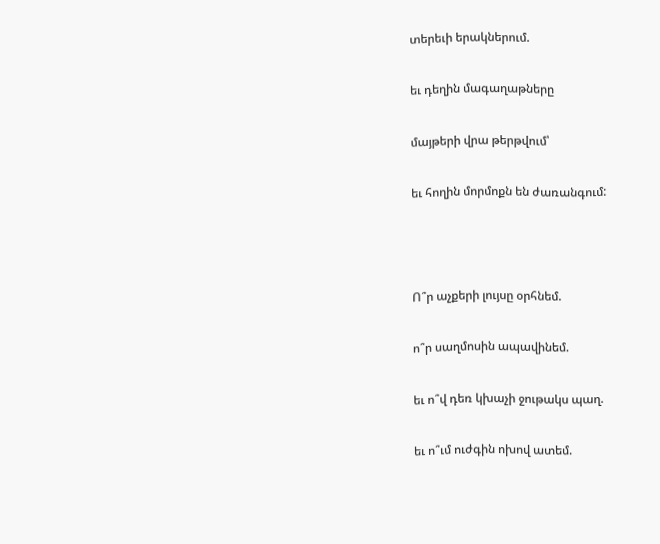տերեւի երակներում.

եւ դեղին մագաղաթները

մայթերի վրա թերթվում՝

եւ հողին մորմոքն են ժառանգում:



Ո՞ր աչքերի լույսը օրհնեմ.

ո՞ր սաղմոսին ապավինեմ.

եւ ո՞վ դեռ կխաչի ջութակս պաղ.

եւ ո՞ւմ ուժգին ոխով ատեմ.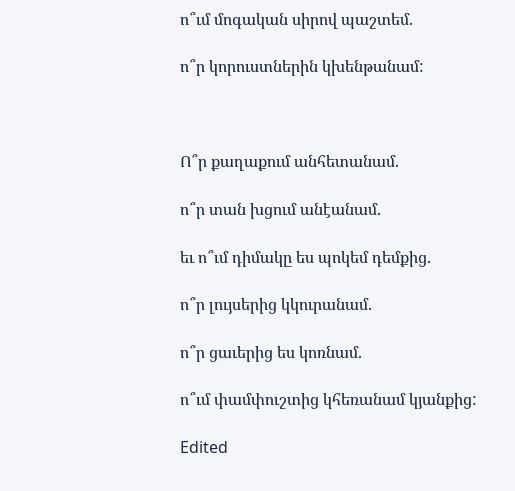ո՞ւմ մոգական սիրով պաշտեմ.

ո՞ր կորուստներին կխենթանամ:



Ո՞ր քաղաքում անհետանամ.

ո՞ր տան խցում անէանամ.

եւ ո՞ւմ դիմակը ես պոկեմ դեմքից.

ո՞ր լույսերից կկուրանամ.

ո՞ր ցաւերից ես կոռնամ.

ո՞ւմ փամփուշտից կհեռանամ կյանքից:

Edited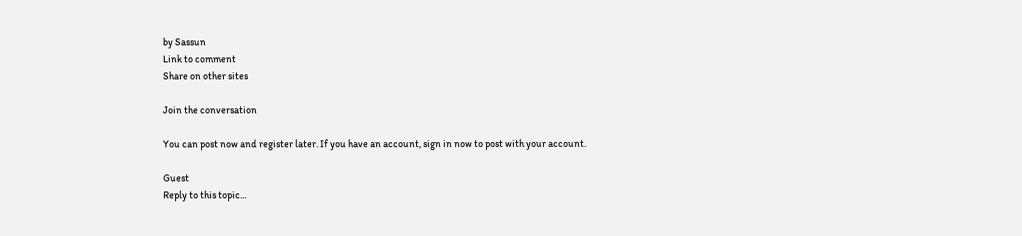by Sassun
Link to comment
Share on other sites

Join the conversation

You can post now and register later. If you have an account, sign in now to post with your account.

Guest
Reply to this topic...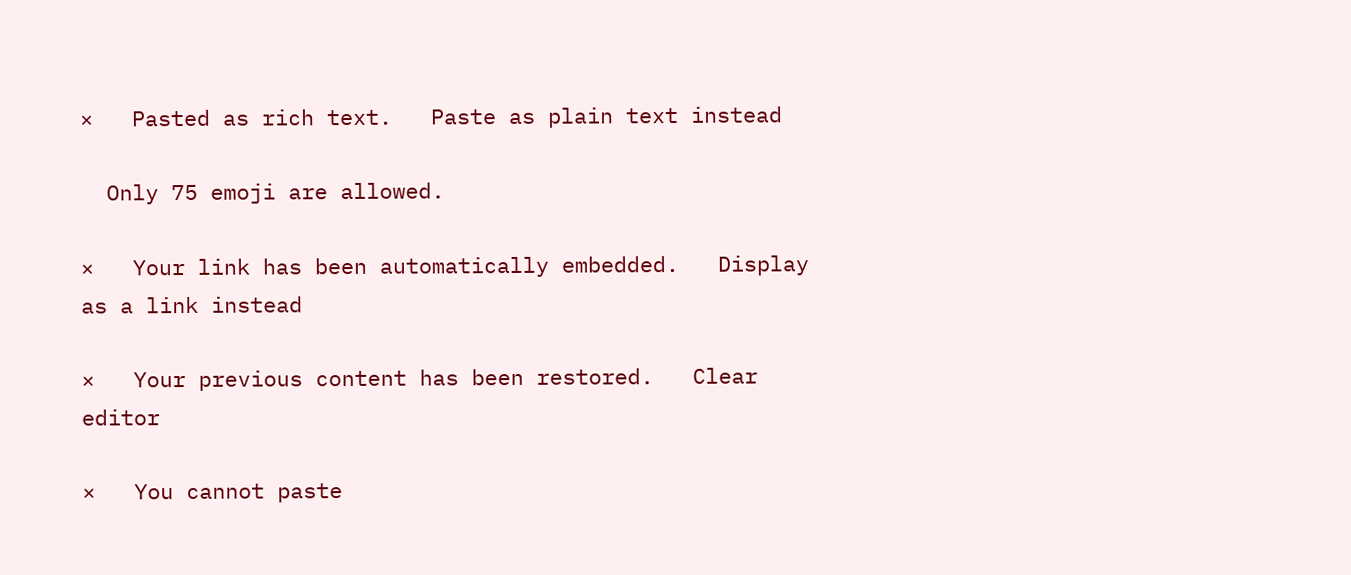×   Pasted as rich text.   Paste as plain text instead

  Only 75 emoji are allowed.

×   Your link has been automatically embedded.   Display as a link instead

×   Your previous content has been restored.   Clear editor

×   You cannot paste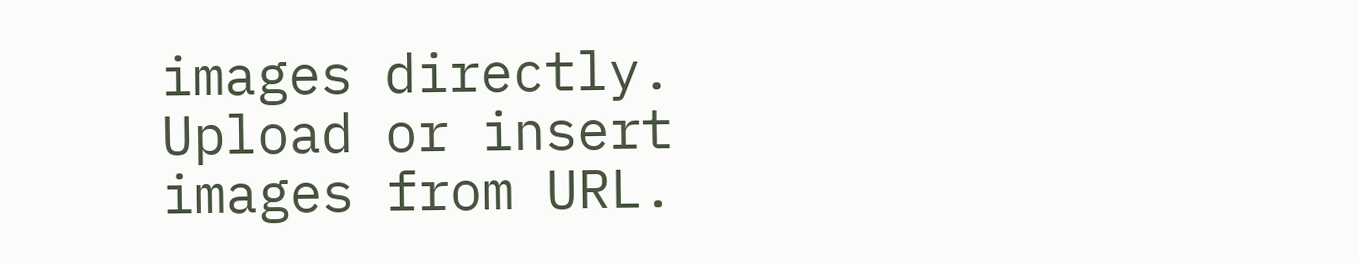images directly. Upload or insert images from URL.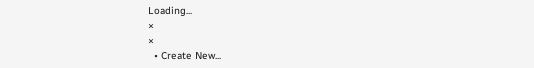Loading...
×
×
  • Create New...